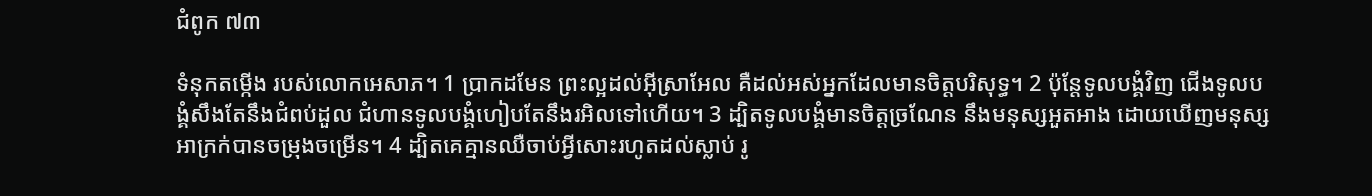ជំពូក ៧៣

ទំនុកតម្កើង របស់លោកអេសាភ។ 1 ប្រាកដមែន ព្រះល្អដល់អុីស្រា‌អែល គឺដល់អស់អ្នកដែលមានចិត្តបរិសុទ្ធ។ 2 ប៉ុន្តែទូល‌បង្គំវិញ ជើងទូល‌បង្គំសឹងតែនឹងជំពប់ដួល ជំហានទូល‌បង្គំហៀបតែនឹងរអិលទៅហើយ។ 3 ដ្បិតទូល‌បង្គំមានចិត្តច្រណែន នឹងមនុស្សអួតអាង ដោយឃើញមនុស្សអាក្រក់បានចម្រុងចម្រើន។ 4 ដ្បិតគេគ្មានឈឺចាប់អ្វីសោះរហូតដល់ស្លាប់ រូ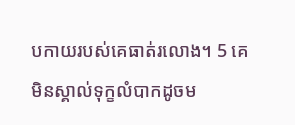បកាយរបស់គេធាត់រលោង។ 5 គេមិនស្គាល់ទុក្ខលំបាកដូចម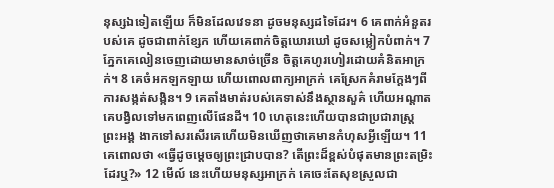នុស្សឯទៀតឡើយ ក៏មិនដែលវេទនា ដូចមនុស្សដទៃដែរ។ 6 គេពាក់អំនួតរបស់គេ ដូចជាពាក់ខ្សែក ហើយគេពាក់ចិត្តឃោរ‌ឃៅ ដូចសម្លៀកបំពាក់។ 7 ភ្នែកគេលៀនចេញដោយមានសាច់ច្រើន ចិត្តគេហូរហៀរដោយគំនិតអាក្រក់។ 8 គេចំអកឡក‌ឡាយ ហើយពោលពាក្យអាក្រក់ គេស្រែកគំរាមក្ដែងៗពីការសង្កត់សង្កិន។ 9 គេតាំងមាត់របស់គេទាស់នឹងស្ថាន‌សួគ៌ ហើយអណ្ដាតគេបង្វិលទៅមកពេញលើផែនដី។ 10 ហេតុនេះហើយបានជាប្រជា‌រាស្ត្រព្រះ‌អង្គ ងាកទៅសរសើរគេហើយមិនឃើញថាគេមានកំហុសអ្វីឡើយ។ 11 គេពោលថា «ធ្វើដូចម្តេចឲ្យព្រះជ្រាបបាន? តើព្រះដ៏ខ្ពស់បំផុតមានព្រះតម្រិះដែរឬ?» 12 មើល៍ នេះហើយមនុស្សអាក្រក់ គេចេះតែសុខស្រួលជា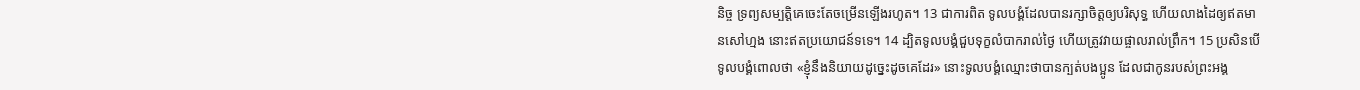និច្ច ទ្រព្យ‌សម្បត្តិគេចេះតែចម្រើនឡើងរហូត។ 13 ជាការពិត ទូល‌បង្គំដែលបានរក្សាចិត្តឲ្យបរិសុទ្ធ ហើយលាងដៃឲ្យឥតមានសៅ‌ហ្មង នោះឥតប្រយោជន៍ទទេ។ 14 ដ្បិតទូល‌បង្គំជួបទុក្ខលំបាករាល់ថ្ងៃ ហើយត្រូវវាយផ្ចាលរាល់ព្រឹក។ 15 ប្រសិន‌បើទូល‌បង្គំពោលថា «ខ្ញុំនឹងនិយាយដូច្នេះដូចគេដែរ» នោះទូល‌បង្គំឈ្មោះថាបានក្បត់បងប្អូន ដែលជាកូនរបស់ព្រះ‌អង្គ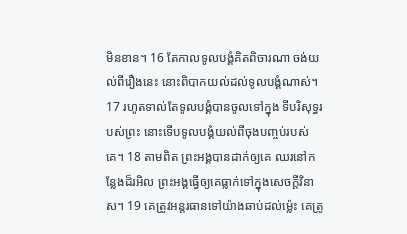មិនខាន។ 16 តែកាលទូល‌បង្គំគិតពិចារណា ចង់យល់ពីរឿងនេះ នោះពិបាកយល់ដល់ទូល‌បង្គំណាស់។ 17 រហូតទាល់តែទូល‌បង្គំបានចូលទៅក្នុង ទីបរិសុទ្ធរបស់ព្រះ នោះទើបទូល‌បង្គំយល់ពីចុងបញ្ចប់របស់គេ។ 18 តាមពិត ព្រះ‌អង្គបានដាក់ឲ្យគេ ឈរនៅកន្លែងដ៏រអិល ព្រះ‌អង្គធ្វើឲ្យគេធ្លាក់ទៅក្នុងសេចក្ដីវិនាស។ 19 គេត្រូវអន្តរធានទៅយ៉ាងឆាប់ដល់ម៉្លេះ គេត្រូ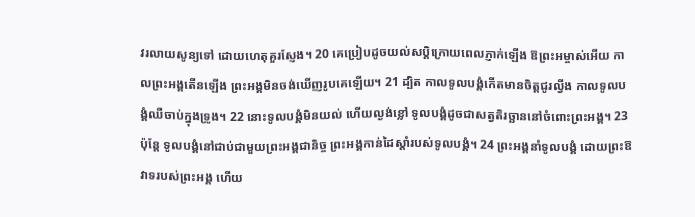វរលាយសូន្យទៅ ដោយហេតុគួរស្ញែង។ 20 គេប្រៀបដូចយល់‌សប្តិក្រោយពេលភ្ញាក់ឡើង ឱព្រះ‌អម្ចាស់អើយ កាលព្រះ‌អង្គតើនឡើង ព្រះ‌អង្គមិនចង់ឃើញរូបគេឡើយ។ 21 ដ្បិត កាលទូល‌បង្គំកើតមានចិត្តជូរល្វីង កាលទូល‌បង្គំឈឺចាប់ក្នុងទ្រូង។ 22 នោះទូល‌បង្គំមិនយល់ ហើយល្ងង់ខ្លៅ ទូល‌បង្គំដូចជាសត្វតិរច្ឆាននៅចំពោះព្រះ‌អង្គ។ 23 ប៉ុន្តែ ទូល‌បង្គំនៅជាប់ជាមួយព្រះ‌អង្គជា‌និច្ច ព្រះ‌អង្គកាន់ដៃស្តាំរបស់ទូល‌បង្គំ។ 24 ព្រះ‌អង្គនាំទូល‌បង្គំ ដោយព្រះ‌ឱវាទរបស់ព្រះ‌អង្គ ហើយ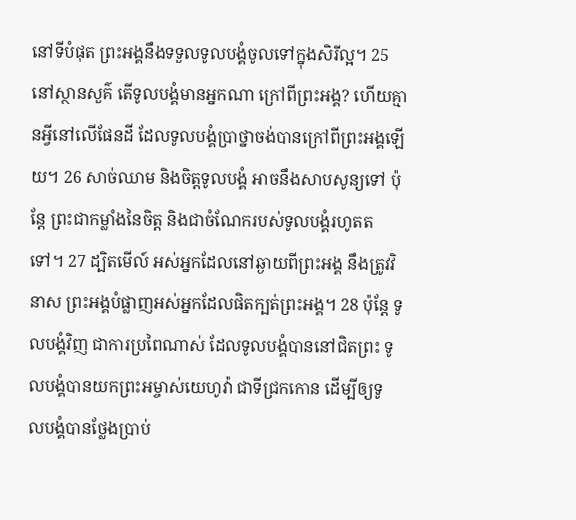នៅទីបំផុត ព្រះ‌អង្គនឹងទទួលទូល‌បង្គំចូលទៅក្នុងសិរី‌ល្អ។ 25 នៅស្ថាន‌សួគ៌ តើទូល‌បង្គំមានអ្នកណា ក្រៅពីព្រះ‌អង្គ? ហើយគ្មានអ្វីនៅលើផែនដី ដែលទូល‌បង្គំប្រាថ្នាចង់បានក្រៅពីព្រះ‌អង្គឡើយ។ 26 សាច់ឈាម និងចិត្តទូល‌បង្គំ អាចនឹងសាបសូន្យទៅ ប៉ុន្តែ ព្រះជាកម្លាំងនៃចិត្ត និងជាចំណែករបស់ទូល‌បង្គំរហូតតទៅ។ 27 ដ្បិតមើល៍ អស់អ្នកដែលនៅឆ្ងាយពីព្រះ‌អង្គ នឹងត្រូវវិនាស ព្រះ‌អង្គបំផ្លាញអស់អ្នកដែលផិតក្បត់ព្រះ‌អង្គ។ 28 ប៉ុន្តែ ទូល‌បង្គំវិញ ជាការប្រពៃណាស់ ដែលទូល‌បង្គំបាននៅជិតព្រះ ទូល‌បង្គំបានយកព្រះ‌អម្ចាស់‌យេហូវ៉ា ជាទីជ្រកកោន ដើម្បីឲ្យទូល‌បង្គំបានថ្លែងប្រាប់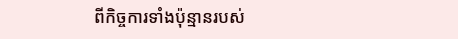ពីកិច្ចការទាំងប៉ុន្មានរបស់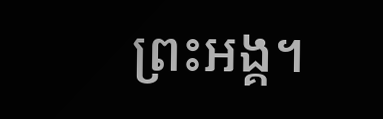ព្រះ‌អង្គ។